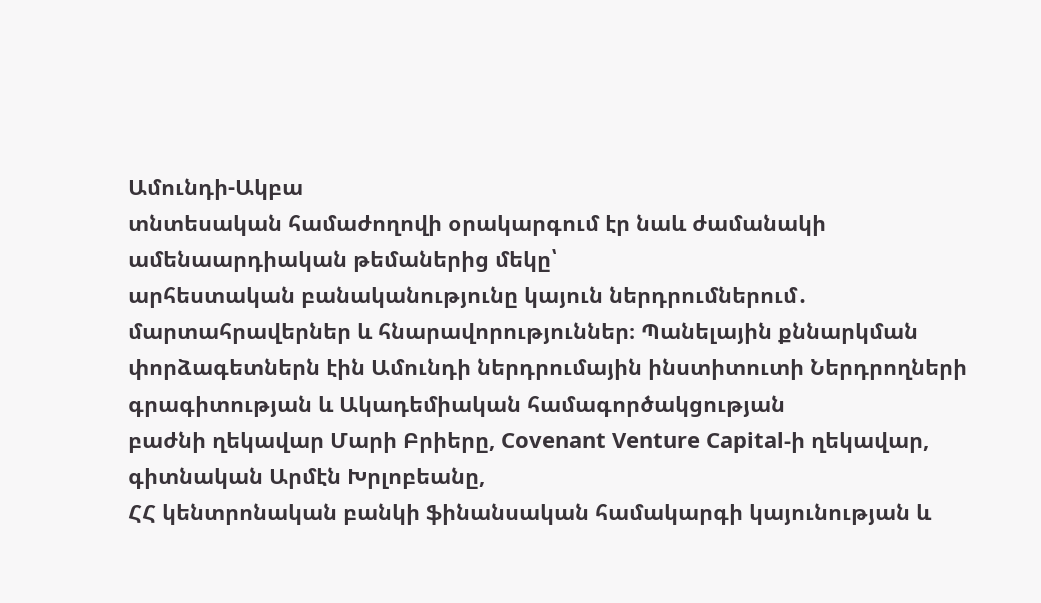Ամունդի-Ակբա
տնտեսական համաժողովի օրակարգում էր նաև ժամանակի ամենաարդիական թեմաներից մեկը՝
արհեստական բանականությունը կայուն ներդրումներում․ մարտահրավերներ և հնարավորություններ։ Պանելային քննարկման
փորձագետներն էին Ամունդի ներդրումային ինստիտուտի Ներդրողների
գրագիտության և Ակադեմիական համագործակցության
բաժնի ղեկավար Մարի Բրիերը, Covenant Venture Capital-ի ղեկավար, գիտնական Արմէն Խրլոբեանը,
ՀՀ կենտրոնական բանկի ֆինանսական համակարգի կայունության և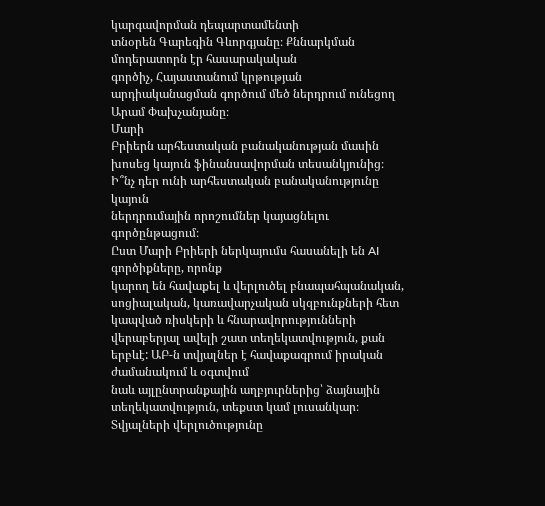կարգավորման դեպարտամենտի
տնօրեն Գարեգին Գևորգյանը։ Քննարկման
մոդերատորն էր հասարակական
գործիչ, Հայաստանում կրթության արդիականացման գործում մեծ ներդրում ունեցող Արամ Փախչանյանը։
Մարի
Բրիերն արհեստական բանականության մասին խոսեց կայուն ֆինանսավորման տեսանկյունից։ Ի՞նչ դեր ունի արհեստական բանականությունը կայուն
ներդրումային որոշումներ կայացնելու գործընթացում։
Ըստ Մարի Բրիերի ներկայումս հասանելի են AI գործիքները, որոնք
կարող են հավաքել և վերլուծել բնապահպանական,
սոցիալական, կառավարչական սկզբունքների հետ կապված ռիսկերի և հնարավորությունների
վերաբերյալ ավելի շատ տեղեկատվություն, քան երբևէ: ԱԲ-ն տվյալներ է հավաքագրում իրական ժամանակում և օգտվում
նաև այլընտրանքային աղբյուրներից՝ ձայնային տեղեկատվություն, տեքստ կամ լուսանկար։ Տվյալների վերլուծությունը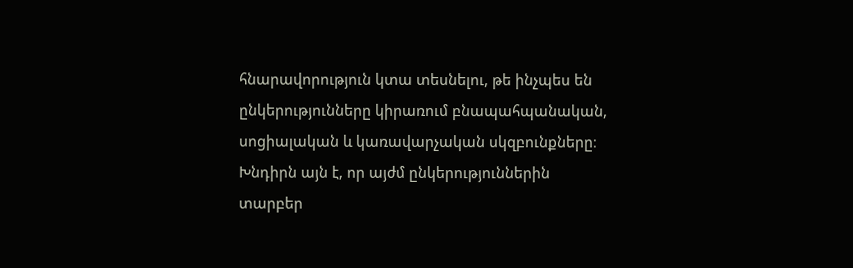հնարավորություն կտա տեսնելու, թե ինչպես են ընկերությունները կիրառում բնապահպանական,
սոցիալական և կառավարչական սկզբունքները։ Խնդիրն այն է, որ այժմ ընկերություններին
տարբեր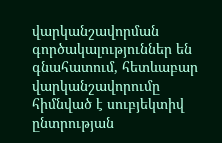վարկանշավորման գործակալություններ են գնահատում, հետևաբար վարկանշավորումը
հիմնված է սուբյեկտիվ ընտրության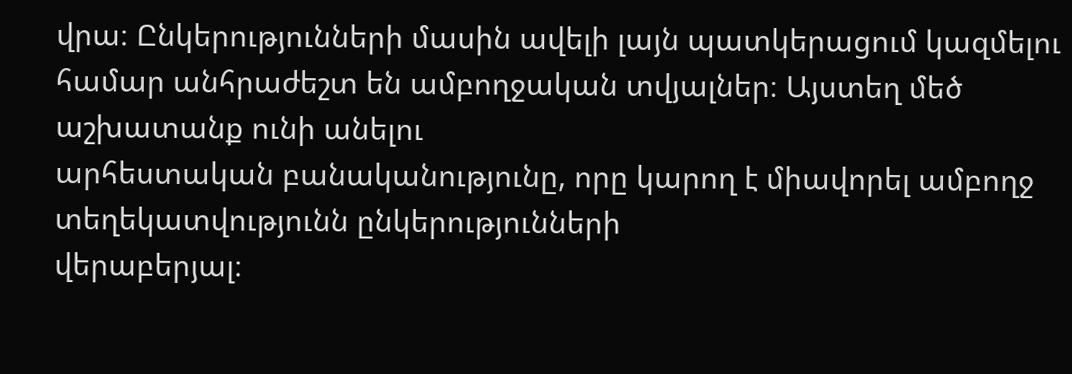վրա։ Ընկերությունների մասին ավելի լայն պատկերացում կազմելու
համար անհրաժեշտ են ամբողջական տվյալներ։ Այստեղ մեծ աշխատանք ունի անելու
արհեստական բանականությունը, որը կարող է միավորել ամբողջ տեղեկատվությունն ընկերությունների
վերաբերյալ։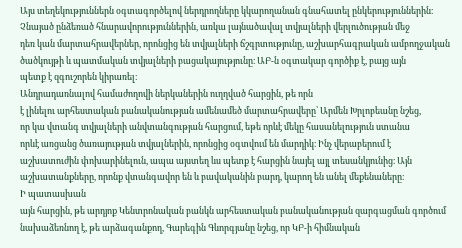Այս տեղեկություններն օգտագործելով ներդրողները կկարողանան գնահատել ընկերություններին։
Չնայած ընձեռած հնարավորություններին, առկա լայնածավալ տվյալների վերլուծության մեջ
դեռ կան մարտահրավերներ, որոնցից են տվյալների ճշգրտությունը, աշխարհագրական ամբողջական
ծածկույթի և պատմական տվյալների բացակայությունը։ ԱԲ-ն օգտակար գործիք է, բայց այն
պետք է զգուշորեն կիրառել։
Անդրադառնալով համաժողովի ներկաներին ուղղված հարցին, թե որն
է լինելու արհեստական բանականության ամենամեծ մարտահրավերը՝ Արմեն Խրլոբեանը նշեց,
որ կա վտանգ տվյալների անվտանգության հարցում, եթե որևէ մեկը հասանելություն ստանա
որևէ առցանց ծառայության տվյալներին, որոնցից օգտվում են մարդիկ։ Ինչ վերաբերում է
աշխատուժին փոխարինելուն, ապա այստեղ ևս պետք է հարցին նայել այլ տեսանկյունից։ Այն
աշխատանքները, որոնք վտանգավոր են և բավականին բարդ, կարող են անել մեքենաները։
Ի պատասխան
այն հարցին, թե արդյոք Կենտրոնական բանկն արհեստական բանականության զարգացման գործում
նախաձեռնող է, թե արձագանքող, Գարեգին Գևորգյանը նշեց, որ ԿԲ-ի հիմնական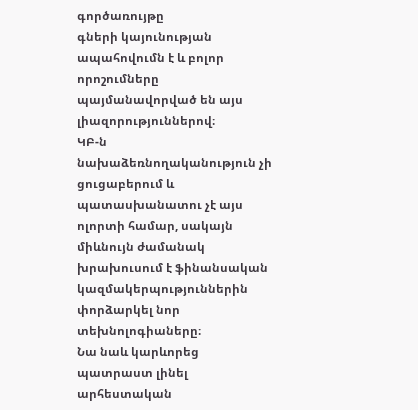գործառույթը
գների կայունության ապահովումն է և բոլոր որոշումները պայմանավորված են այս լիազորություններով։
ԿԲ-ն նախաձեռնողականություն չի ցուցաբերում և պատասխանատու չէ այս ոլորտի համար, սակայն
միևնույն ժամանակ խրախուսում է ֆինանսական կազմակերպություններին փորձարկել նոր տեխնոլոգիաները։
Նա նաև կարևորեց պատրաստ լինել արհեստական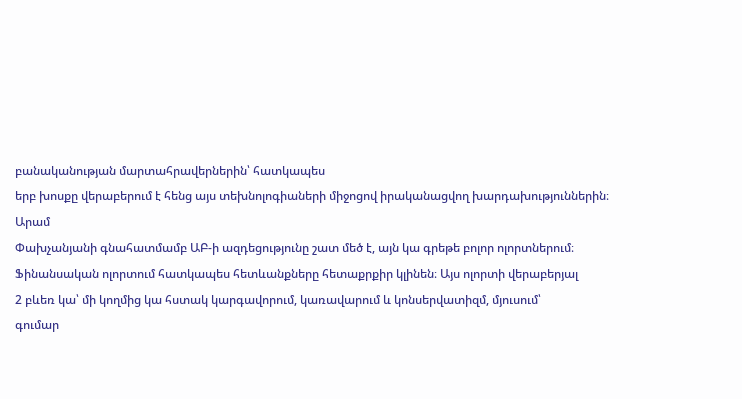բանականության մարտահրավերներին՝ հատկապես
երբ խոսքը վերաբերում է հենց այս տեխնոլոգիաների միջոցով իրականացվող խարդախություններին։
Արամ
Փախչանյանի գնահատմամբ ԱԲ-ի ազդեցությունը շատ մեծ է, այն կա գրեթե բոլոր ոլորտներում։
Ֆինանսական ոլորտում հատկապես հետևանքները հետաքրքիր կլինեն։ Այս ոլորտի վերաբերյալ
2 բևեռ կա՝ մի կողմից կա հստակ կարգավորում, կառավարում և կոնսերվատիզմ, մյուսում՝
գումար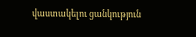վաստակելու ցանկություն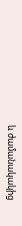և ժամանակակից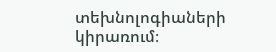տեխնոլոգիաների կիրառում։